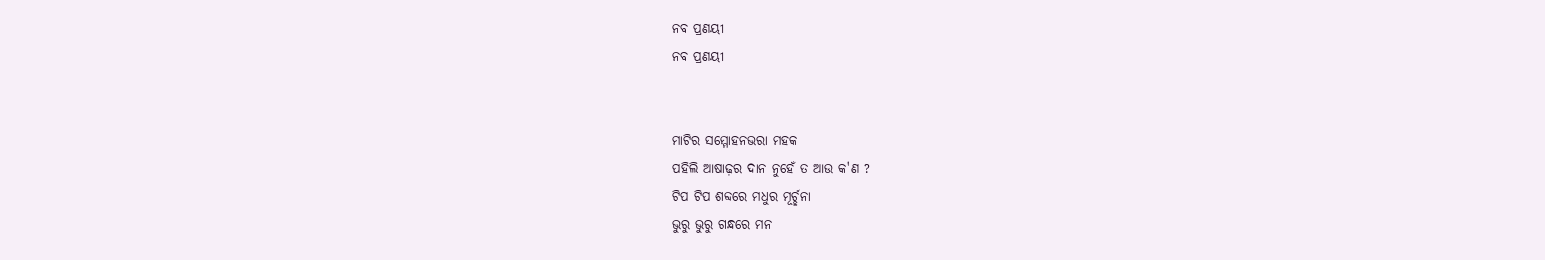ନବ ପ୍ରଣୟୀ
ନବ ପ୍ରଣୟୀ


ମାଟିର ସମ୍ମୋହନଭରା ମହକ
ପହିଲି ଆଷାଢ଼ର ଦାନ ନୁହେଁ ତ ଆଉ କ'ଣ ?
ଟିପ ଟିପ ଶବ୍ଦରେ ମଧୁର ମୂର୍ଚ୍ଛନା
ଭୁରୁ ଭୁରୁ ଗନ୍ଧରେ ମନ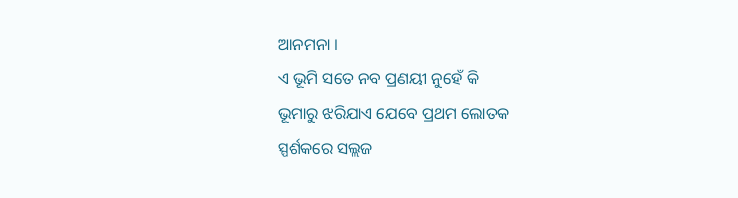ଆନମନା ।
ଏ ଭୂମି ସତେ ନବ ପ୍ରଣୟୀ ନୁହେଁ କି
ଭୂମାରୁ ଝରିଯାଏ ଯେବେ ପ୍ରଥମ ଲୋତକ
ସ୍ପର୍ଶକରେ ସଲ୍ଲଜ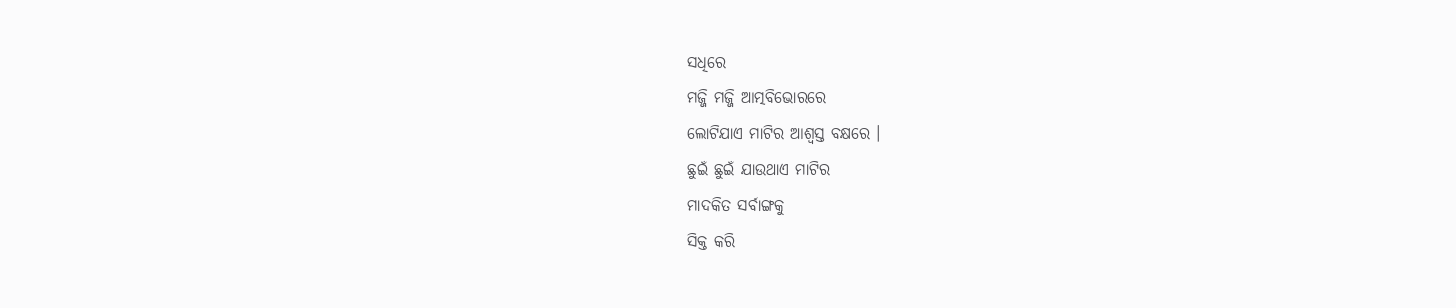ସଧିରେ
ମଜ୍ଜି ମଜ୍ଜି ଆତ୍ମବିଭୋରରେ
ଲୋଟିଯାଏ ମାଟିର ଆଶ୍ୱସ୍ତ ବକ୍ଷରେ ।
ଛୁଇଁ ଛୁଇଁ ଯାଉଥାଏ ମାଟିର
ମାଦକିତ ସର୍ବାଙ୍ଗକୁ
ସିକ୍ତ କରି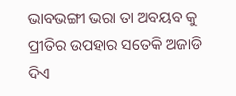ଭାବଭଙ୍ଗୀ ଭରା ତା ଅବୟବ କୁ
ପ୍ରୀତିର ଉପହାର ସତେକି ଅଜାଡି ଦିଏ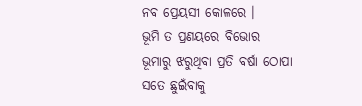ନବ ପ୍ରେୟସୀ କୋଳରେ ।
ଭୂମି ତ ପ୍ରଣୟରେ ବିଭୋର
ଭୂମାରୁ ଝରୁଥିବା ପ୍ରତି ବର୍ଷା ଠୋପା
ସତେ ଛୁଇଁବାକୁ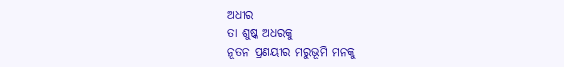ଅଧୀର
ତା ଶୁଷ୍କ ଅଧରକୁ
ନୂତନ ପ୍ରଣୟୀର ମରୁଭୂମି ମନକୁ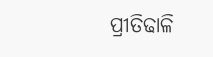ପ୍ରୀତିଢାଳି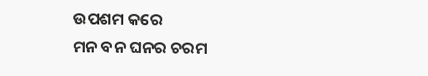ଉପଶମ କରେ
ମନ ବନ ଘନର ଚରମ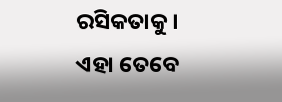ରସିକତାକୁ ।
ଏହା ତେବେ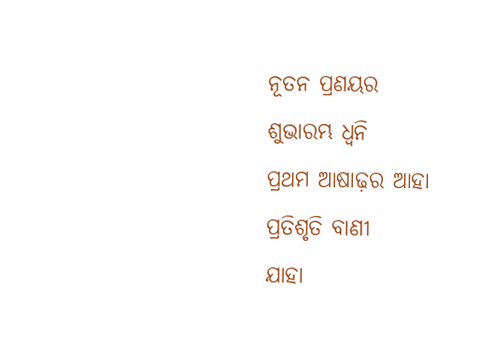ନୂତନ ପ୍ରଣୟର
ଶୁଭାରମ୍ଭ ଧ୍ୱନି
ପ୍ରଥମ ଆଷାଢ଼ର ଆହା
ପ୍ରତିଶୃତି ବାଣୀ
ଯାହା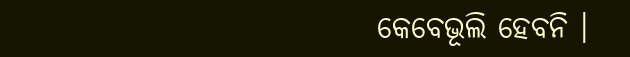କେବେଭୂଲି ହେବନି ।